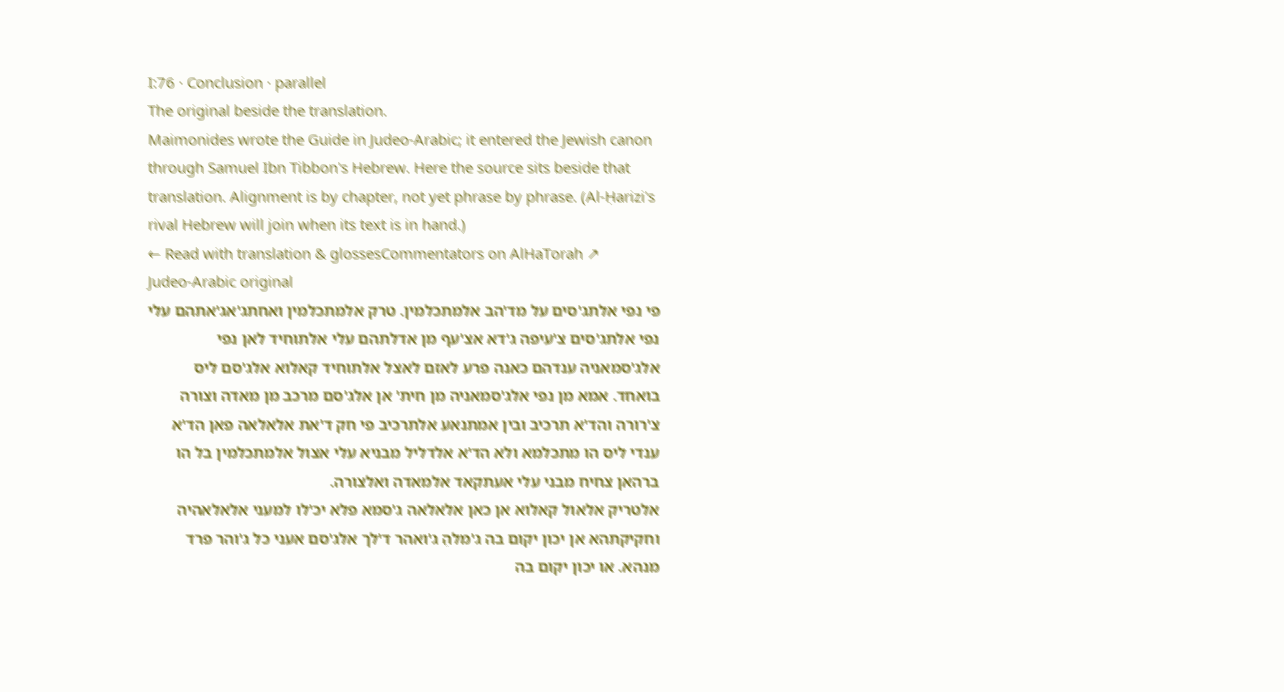I:76 · Conclusion · parallel
The original beside the translation.
Maimonides wrote the Guide in Judeo-Arabic; it entered the Jewish canon through Samuel Ibn Tibbon's Hebrew. Here the source sits beside that translation. Alignment is by chapter, not yet phrase by phrase. (Al-Ḥarizi's rival Hebrew will join when its text is in hand.)
← Read with translation & glossesCommentators on AlHaTorah ↗
Judeo-Arabic original
פי נפי אלתג'סים על מד'הב אלמתכלמין. טרק אלמתכלמין ואחתג'אג'אתהם עלי נפי אלתג'סים צ'עיפה ג'דא אצ'עף מן אדלתהם עלי אלתוחיד לאן נפי אלג'סמאניה ענדהם כאנה פרע לאזם לאצל אלתוחיד קאלוא אלג'סם ליס בואחד. אמא מן נפי אלג'סמאניה מן חית' אן אלג'סם מרכב מן מאדה וצורה צ'רורה והד'א תרכיב ובין אמתנאע אלתרכיב פי חק ד'את אלאלאה פאן הד'א ענדי ליס הו מתכלמא ולא הד'א אלדליל מבניא עלי אצול אלמתכלמין בל הו ברהאן צחיח מבני עלי אעתקאד אלמאדה ואלצורה.
אלטריק אלאול קאלוא אן כאן אלאלאה ג'סמא פלא יכ'לו למעני אלאלאהיה וחקיקתהא אן יכון יקום בה ג'מלהֵ ג'ואהר ד'לך אלג'סם אעני כל ג'והר פרד מנהא. או יכון יקום בה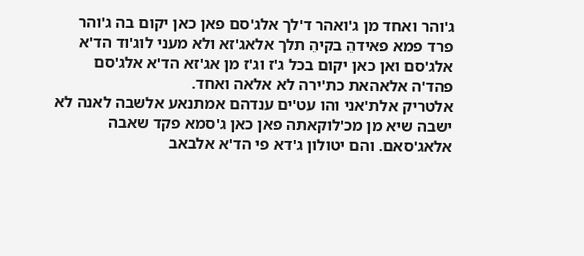ג'והר ואחד מן ג'ואהר ד'לך אלג'סם פאן כאן יקום בה ג'והר פרד פמא פאידהֵ בקיהֵ תלך אלאג'זא ולא מעני לוג'וד הד'א אלג'סם ואן כאן יקום בכל ג'ז וג'ז מן אג'זא הד'א אלג'סם פהד'ה אלאהאת כת'ירה לא אלאה ואחד.
אלטריק אלת'אני והו עט'ים ענדהם אמתנאע אלשבה לאנה לא ישבה שיא מן מכ'לוקאתה פאן כאן ג'סמא פקד שאבה אלאג'סאם. והם יטולון ג'דא פי הד'א אלבאב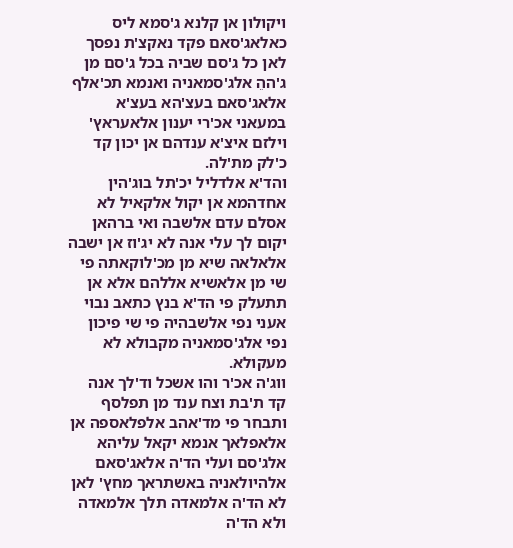ויקולון אן קלנא ג'סמא ליס כאלאג'סאם פקד נאקצ'ת נפסך לאן כל ג'סם שביה בכל ג'סם מן ג'ההֵ אלג'סמאניה ואנמא תכ'אלף אלאג'סאם בעצ'הא בעצ'א במעאני אכ'רי יענון אלאעראץ' וילזם איצ'א ענדהם אן יכון קד כ'לק מת'לה.
והד'א אלדליל יכ'תל בוג'הין אחדהמא אן יקול אלקאיל לא אסלם עדם אלשבה ואי ברהאן יקום לך עלי אנה לא יג'וז אן ישבה אלאלאה שיא מן מכ'לוקאתה פי שי מן אלאשיא אללהם אלא אן תתעלק פי הד'א בנץ כתאב נבוי אעני נפי אלשבהיה פי שי פיכון נפי אלג'סמאניה מקבולא לא מעקולא.
ווג'ה אכ'ר והו אשכל וד'לך אנה קד ת'בת וצח ענד מן תפלסף ותבחר פי מד'אהב אלפלאספה אן אלאפלאך אנמא יקאל עליהא אלג'סם ועלי הד'ה אלאג'סאם אלהיולאניה באשתראך מחץ' לאן לא הד'ה אלמאדה תלך אלמאדה ולא הד'ה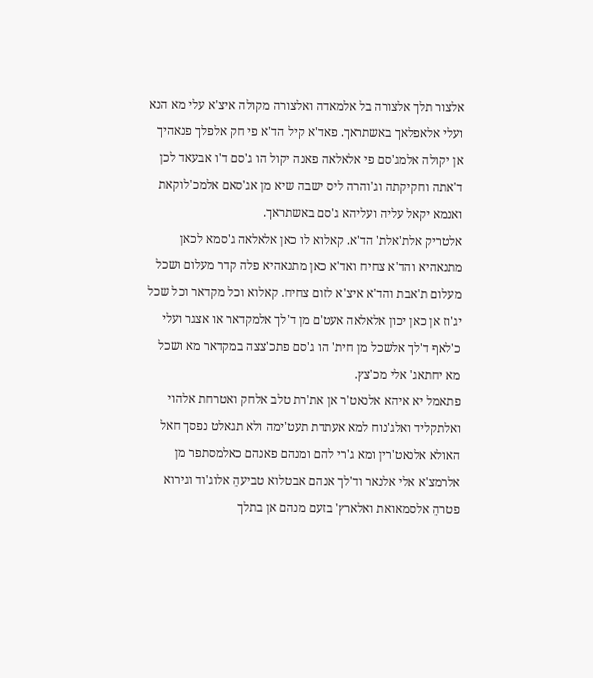אלצור תלך אלצורה בל אלמאדה ואלצורה מקולה איצ'א עלי מא הנא ועלי אלאפלאך באשתראך. פאד'א קיל הד'א פי חק אלפלך פנאהיך אן יקולה אלמג'סם פי אלאלאה פאנה יקול הו ג'סם ד'ו אבעאד לכן ד'אתה וחקיקתה וג'והרה ליס ישבה שיא מן אג'סאם אלמכ'לוקאת ואנמא יקאל עליה ועליהא ג'סם באשתראך.
אלטריק אלת'אלת' הד'א. קאלוא לו כאן אלאלאה ג'סמא לכאן מתנאהיא והד'א צחיח ואד'א כאן מתנאהיא פלה קדר מעלום ושכל מעלום ת'אבת והד'א איצ'א לזום צחיח. קאלוא וכל מקדאר וכל שכל יג'וז אן כאן יכון אלאלאה אעט'ם מן ד'לך אלמקדאר או אצגר ועלי כ'לאף ד'לך אלשכל מן חית' הו ג'סם פתכ'צצה במקדאר מא ושכל מא יחתאג' אלי מכ'צץ.
פתאמל יא איהא אלנאט'ר אן את'רת טלב אלחק ואטרחת אלהוי ואלתקליד ואלג'נוח למא אעתדת תעט'ימה ולא תגאלט נפסך חאל האולא אלנאט'רין ומא ג'רי להם ומנהם פאנהם כאלמסתפר מן אלרמצ'א אלי אלנאר וד'לך אנהם אבטלוא טביעהֵ אלוג'וד וגירוא פטרהֵ אלסמאואת ואלארץ' בזעם מנהם אן בתלך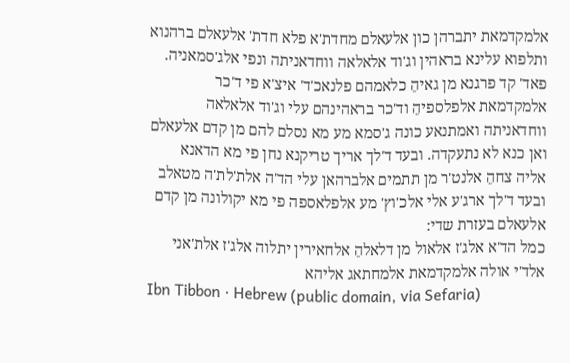אלמקדמאת יתברהן כון אלעאלם מחדת'א פלא חדת' אלעאלם ברהנוא ותלפוא עלינא בראהין וג'וד אלאלאה ווחדאניתה ונפי אלג'סמאניה.
פאד' קד פרגנא מן גאיהֵ כלאמהם פלנאכ'ד' איצ'א פי ד'כר אלמקדמאת אלפלספיהֵ וד'כר בראהינהם עלי וג'וד אלאלאה ווחדאניתה ואמתנאע כונה ג'סמא מע מא נסלם להם מן קדם אלעאלם ואן כנא לא נתעקדה. ובעד ד'לך אריך טריקנא נחן פי מא הדאנא אליה צחהֵ אלנט'ר מן תתמים אלברהאן עלי הד'ה אלת'לת'ה מטאלב ובעד ד'לך ארג'ע אלי אלכ'וץ' מע אלפלאספה פי מא יקולונה מן קדם אלעאלם בעזרת שדי:
כמל הד'א אלג'ז אלאול מן דלאלהֵ אלחאירין יתלוה אלג'ז אלת'אני אלד'י אולה אלמקדמאת אלמחתאג אליהא
Ibn Tibbon · Hebrew (public domain, via Sefaria)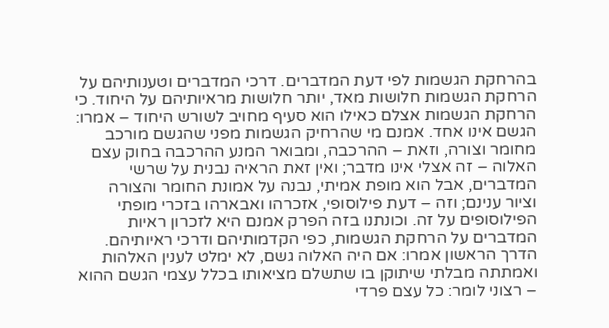בהרחקת הגשמות לפי דעת המדברים. דרכי המדברים וטענותיהם על הרחקת הגשמות חלושות מאד, יותר חלושות מראיותיהם על היחוד. כי הרחקת הגשמות אצלם כאילו הוא סעיף מחויב לשורש היחוד – אמרו: הגשם אינו אחד. אמנם מי שהרחיק הגשמות מפני שהגשם מורכב מחומר וצורה, וזאת – ההרכבה, ומבואר המנע ההרכבה בחוק עצם האלוה – זה אצלי אינו מדבר; ואין זאת הראיה נבנית על שרשי המדברים, אבל הוא מופת אמיתי, נבנה על אמונת החומר והצורה וציור ענינם; וזה – דעת פילוסופי, אזכרהו ואבארהו בזכרי מופתי הפילוסופים על זה. וכונתנו בזה הפרק אמנם היא לזכרון ראיות המדברים על הרחקת הגשמות, כפי הקדמותיהם ודרכי ראיותיהם.
הדרך הראשון אמרו: אם היה האלוה גשם, לא ימלט לענין האלהות ואמתתה מבלתי שיתוקן בו שתשלם מציאותו בכלל עצמי הגשם ההוא – רצוני לומר: כל עצם פרדי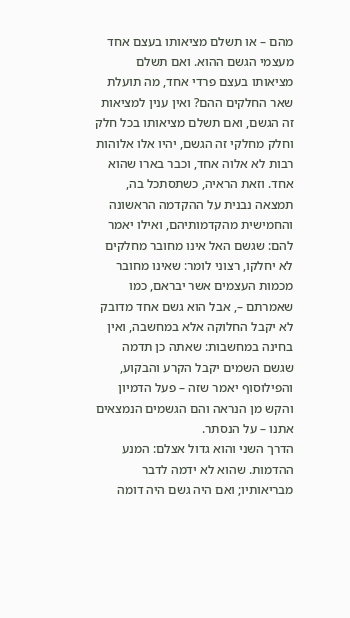מהם – או תשלם מציאותו בעצם אחד מעצמי הגשם ההוא. ואם תשלם מציאותו בעצם פרדי אחד, מה תועלת שאר החלקים ההם? ואין ענין למציאות זה הגשם, ואם תשלם מציאותו בכל חלק וחלק מחלקי זה הגשם, יהיו אלו אלוהות רבות לא אלוה אחד, וכבר בארו שהוא אחד. וזאת הראיה, כשתסתכל בה, תמצאה נבנית על ההקדמה הראשונה והחמישית מהקדמותיהם, ואילו יאמר להם: שגשם האל אינו מחובר מחלקים לא יחלקו, רצוני לומר: שאינו מחובר מכמות העצמים אשר יבראם, כמו שאמרתם –, אבל הוא גשם אחד מדובק לא יקבל החלוקה אלא במחשבה, ואין בחינה במחשבות: שאתה כן תדמה שגשם השמים יקבל הקרע והבקוע, והפילוסוף יאמר שזה – פעל הדמיון והקש מן הנראה והם הגשמים הנמצאים אתנו – על הנסתר.
הדרך השני והוא גדול אצלם: המנע ההדמות. שהוא לא ידמה לדבר מבריאותיו; ואם היה גשם היה דומה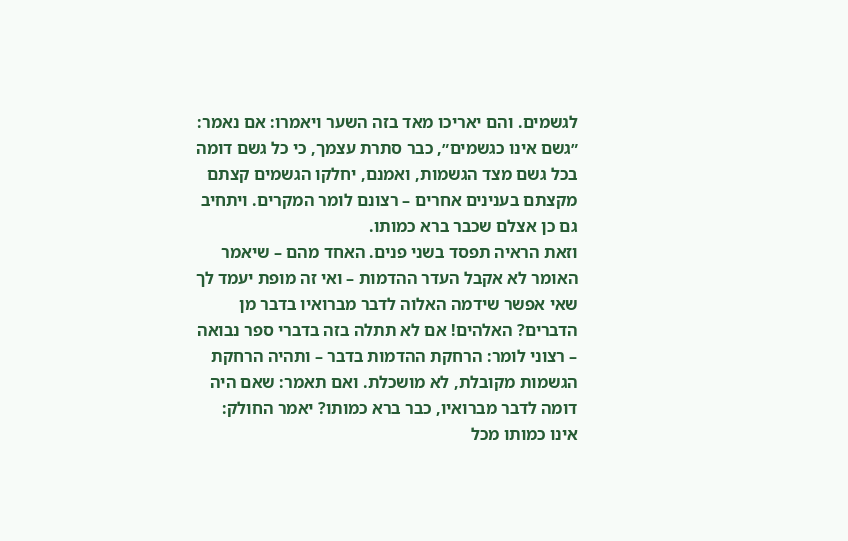לגשמים. והם יאריכו מאד בזה השער ויאמרו: אם נאמר: ״גשם אינו כגשמים״, כבר סתרת עצמך, כי כל גשם דומה בכל גשם מצד הגשמות, ואמנם, יחלקו הגשמים קצתם מקצתם בענינים אחרים – רצונם לומר המקרים. ויתחיב גם כן אצלם שכבר ברא כמותו.
וזאת הראיה תפסד בשני פנים. האחד מהם – שיאמר האומר לא אקבל העדר ההדמות – ואי זה מופת יעמד לך שאי אפשר שידמה האלוה לדבר מברואיו בדבר מן הדברים? האלהים! אם לא תתלה בזה בדברי ספר נבואה – רצוני לומר: הרחקת ההדמות בדבר – ותהיה הרחקת הגשמות מקובלת, לא מושכלת. ואם תאמר: שאם היה דומה לדבר מברואיו, כבר ברא כמותו? יאמר החולק: אינו כמותו מכל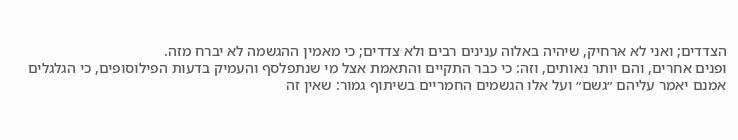הצדדים; ואני לא ארחיק, שיהיה באלוה ענינים רבים ולא צדדים; כי מאמין ההגשמה לא יברח מזה.
ופנים אחרים, והם יותר נאותים, וזה: כי כבר התקיים והתאמת אצל מי שנתפלסף והעמיק בדעות הפילוסופים, כי הגלגלים אמנם יאמר עליהם ״גשם״ ועל אלו הגשמים החמריים בשיתוף גמור: שאין זה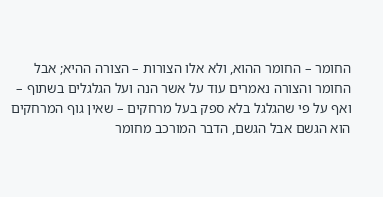החומר – החומר ההוא, ולא אלו הצורות – הצורה ההיא; אבל החומר והצורה נאמרים עוד על אשר הנה ועל הגלגלים בשתוף – ואף על פי שהגלגל בלא ספק בעל מרחקים – שאין גוף המרחקים הוא הגשם אבל הגשם, הדבר המורכב מחומר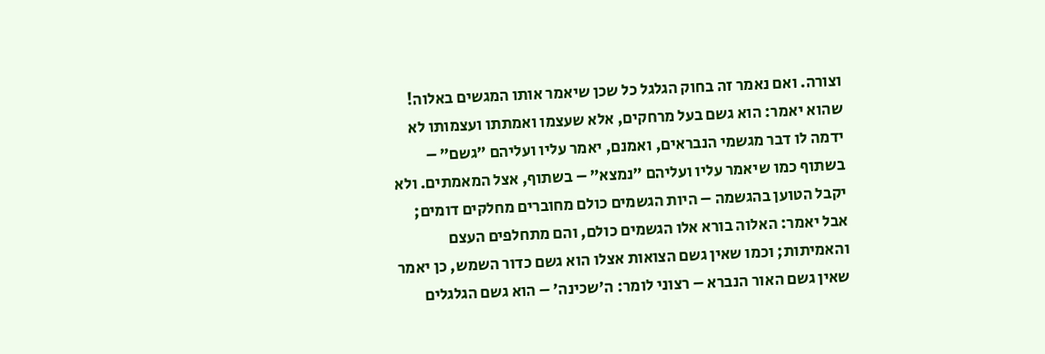וצורה. ואם נאמר זה בחוק הגלגל כל שכן שיאמר אותו המגשים באלוה! שהוא יאמר: הוא גשם בעל מרחקים, אלא שעצמו ואמתתו ועצמותו לא ידמה לו דבר מגשמי הנבראים, ואמנם, יאמר עליו ועליהם ״גשם״ – בשתוף כמו שיאמר עליו ועליהם ״נמצא״ – בשתוף, אצל המאמתים. ולא יקבל הטוען בהגשמה – היות הגשמים כולם מחוברים מחלקים דומים; אבל יאמר: האלוה בורא אלו הגשמים כולם, והם מתחלפים העצם והאמיתות; וכמו שאין גשם הצואות אצלו הוא גשם כדור השמש, כן יאמר שאין גשם האור הנברא – רצוני לומר: ה׳שכינה׳ – הוא גשם הגלגלים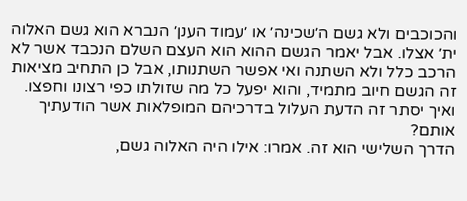והכוכבים ולא גשם ה׳שכינה׳ או ׳עמוד הענן׳ הנברא הוא גשם האלוה ית׳ אצלו. אבל יאמר הגשם ההוא הוא העצם השלם הנכבד אשר לא הרכב כלל ולא השתנה ואי אפשר השתנותו, אבל כן התחיב מציאות זה הגשם חיוב מתמיד, והוא יפעל כל מה שזולתו כפי רצונו וחפצו. ואיך יסתר זה הדעת העלול בדרכיהם המופלאות אשר הודעתיך אותם?
הדרך השלישי הוא זה. אמרו: אילו היה האלוה גשם,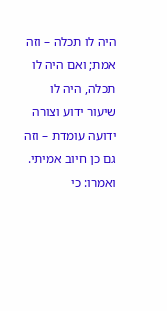היה לו תכלה – וזה אמת; ואם היה לו תכלה, היה לו שיעור ידוע וצורה ידועה עומדת – וזה גם כן חיוב אמיתי. ואמרו: כי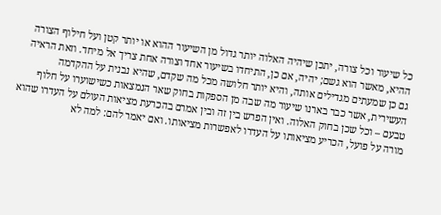כל שיעור וכל צורה, יתכן שיהיה האלוה יותר גדול מן השיעור ההוא או יותר קטן ועל חילוף הצורה ההיא, מאשר הוא גשם; יהיה, אם כן, התיחדו בשיעור אחד וצורה אחת צריך אל מיחד. וזאת הראיה גם כן שמעתים מגדילים אותה, והיא יותר חלושה מכל מה שקדם, שהיא נבנית על ההקדמה העשירית, אשר כבר בארנו שיעור מה שבה מן הספקות בחוק שאר הנמצאות כשישוערו על חלוף טבעם – וכל שכן בחוק האלוה. ואין הפרש בין זה ובין אמרם בהכרעת מציאות העולם על העדרו שהוא מורה על פועל, הכריע מציאותו על העדרו לאפשרות מציאותו. ואם יאמר להם: למה לא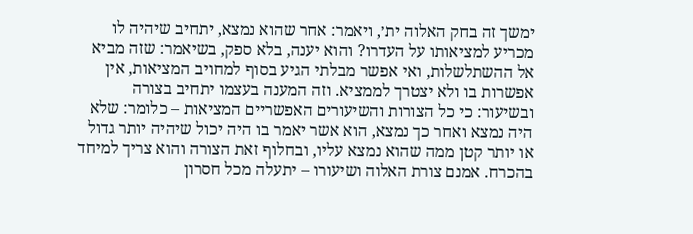ימשך זה בחק האלוה ית׳, ויאמר: אחר שהוא נמצא, יתחיב שיהיה לו מכריע למציאותו על העדרו? והוא יענה, בלא ספק, בשיאמר: שזה מביא אל ההשתלשלות, ואי אפשר מבלתי הגיע בסוף למחויב המציאות, אין אפשרות בו ולא יצטרך לממציא. וזה המענה בעצמו יתחיב בצורה ובשיעור: כי כל הצורות והשיעורים האפשריים המציאות – כלומר: שלא היה נמצא ואחר כך נמצא, הוא אשר יאמר בו היה יכול שיהיה יותר גדול או יותר קטן ממה שהוא נמצא עליו, ובחלוף זאת הצורה והוא צריך למיחד בהכרח. אמנם צורת האלוה ושיעורו – יתעלה מכל חסרון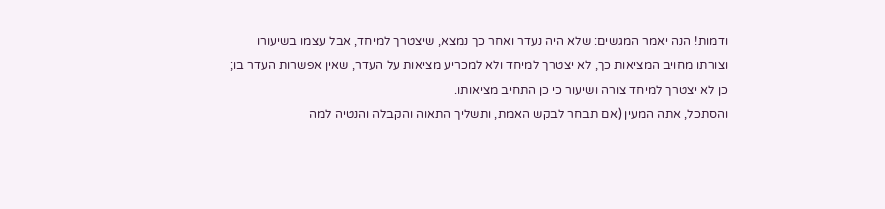ודמות! הנה יאמר המגשים: שלא היה נעדר ואחר כך נמצא, שיצטרך למיחד, אבל עצמו בשיעורו וצורתו מחויב המציאות כך, לא יצטרך למיחד ולא למכריע מציאות על העדר, שאין אפשרות העדר בו; כן לא יצטרך למיחד צורה ושיעור כי כן התחיב מציאותו.
והסתכל, אתה המעין (אם תבחר לבקש האמת, ותשליך התאוה והקבלה והנטיה למה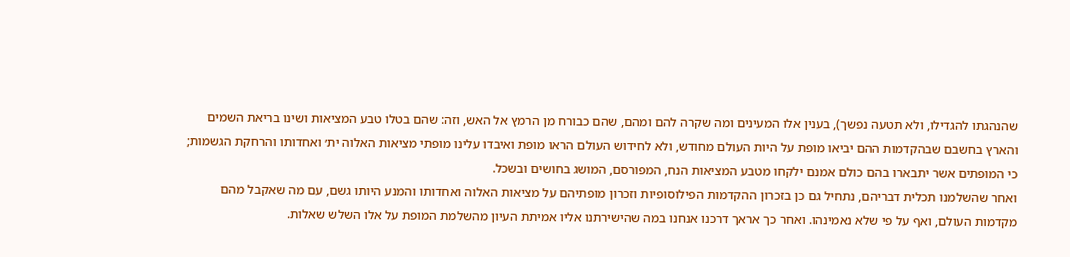שהנהגתו להגדילו, ולא תטעה נפשך), בענין אלו המעינים ומה שקרה להם ומהם, שהם כבורח מן הרמץ אל האש, וזה: שהם בטלו טבע המציאות ושינו בריאת השמים והארץ בחשבם שבהקדמות ההם יביאו מופת על היות העולם מחודש, ולא לחידוש העולם הראו מופת ואיבדו עלינו מופתי מציאות האלוה ית׳ ואחדותו והרחקת הגשמות; כי המופתים אשר יתבארו בהם כולם אמנם ילקחו מטבע המציאות הנח, המפורסם, המושג בחושים ובשכל.
ואחר שהשלמנו תכלית דבריהם, נתחיל גם כן בזכרון ההקדמות הפילוסופיות וזכרון מופתיהם על מציאות האלוה ואחדותו והמנע היותו גשם, עם מה שאקבל מהם מקדמות העולם, ואף על פי שלא נאמינהו. ואחר כך אראך דרכנו אנחנו במה שהישירתנו אליו אמיתת העיון מהשלמת המופת על אלו השלש שאלות.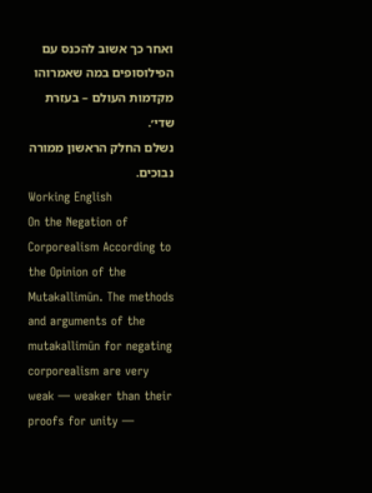ואחר כך אשוב להכנס עם הפילוסופים במה שאמרוהו מקדמות העולם – בעזרת שדי׳.
נשלם החלק הראשון ממורה נבוכים.
Working English
On the Negation of Corporealism According to the Opinion of the Mutakallimūn. The methods and arguments of the mutakallimūn for negating corporealism are very weak — weaker than their proofs for unity —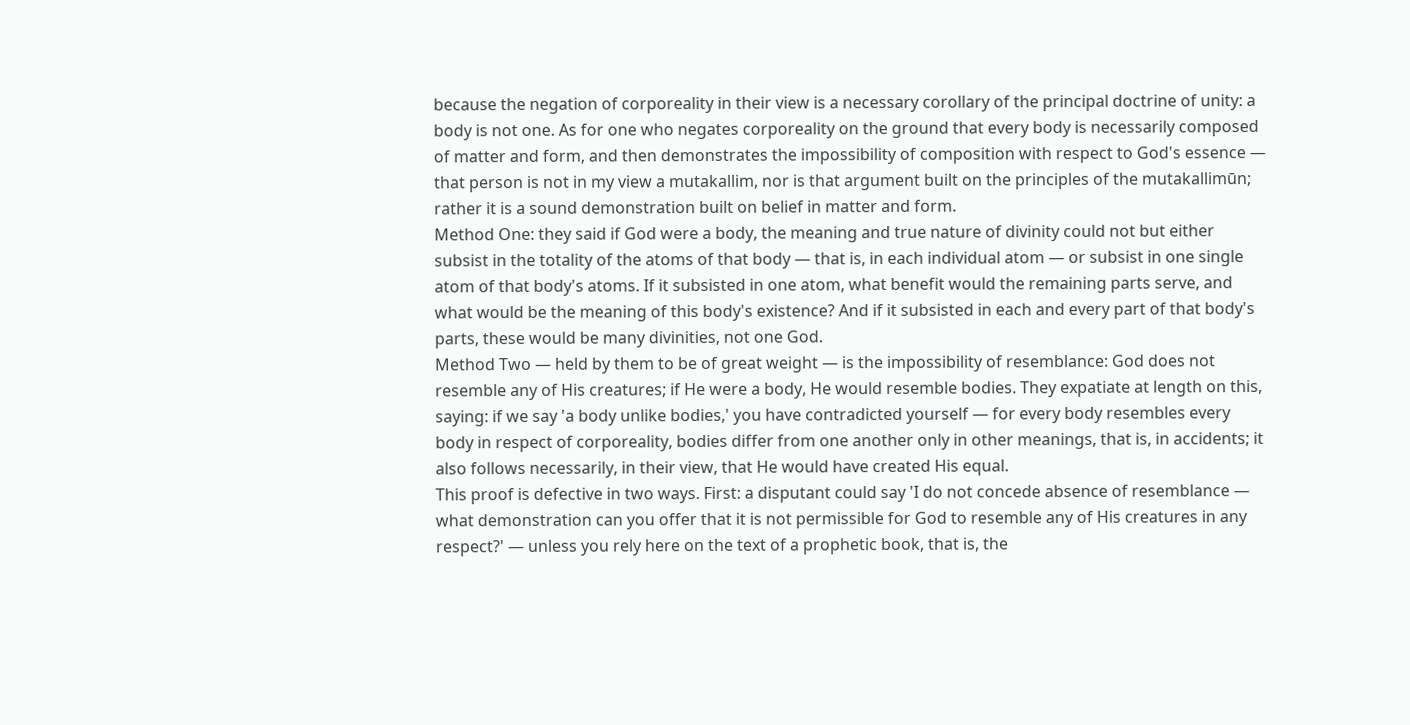because the negation of corporeality in their view is a necessary corollary of the principal doctrine of unity: a body is not one. As for one who negates corporeality on the ground that every body is necessarily composed of matter and form, and then demonstrates the impossibility of composition with respect to God's essence — that person is not in my view a mutakallim, nor is that argument built on the principles of the mutakallimūn; rather it is a sound demonstration built on belief in matter and form.
Method One: they said if God were a body, the meaning and true nature of divinity could not but either subsist in the totality of the atoms of that body — that is, in each individual atom — or subsist in one single atom of that body's atoms. If it subsisted in one atom, what benefit would the remaining parts serve, and what would be the meaning of this body's existence? And if it subsisted in each and every part of that body's parts, these would be many divinities, not one God.
Method Two — held by them to be of great weight — is the impossibility of resemblance: God does not resemble any of His creatures; if He were a body, He would resemble bodies. They expatiate at length on this, saying: if we say 'a body unlike bodies,' you have contradicted yourself — for every body resembles every body in respect of corporeality, bodies differ from one another only in other meanings, that is, in accidents; it also follows necessarily, in their view, that He would have created His equal.
This proof is defective in two ways. First: a disputant could say 'I do not concede absence of resemblance — what demonstration can you offer that it is not permissible for God to resemble any of His creatures in any respect?' — unless you rely here on the text of a prophetic book, that is, the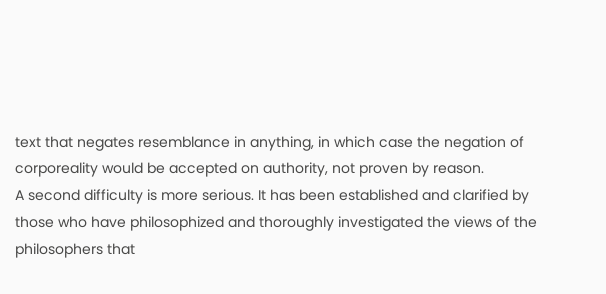text that negates resemblance in anything, in which case the negation of corporeality would be accepted on authority, not proven by reason.
A second difficulty is more serious. It has been established and clarified by those who have philosophized and thoroughly investigated the views of the philosophers that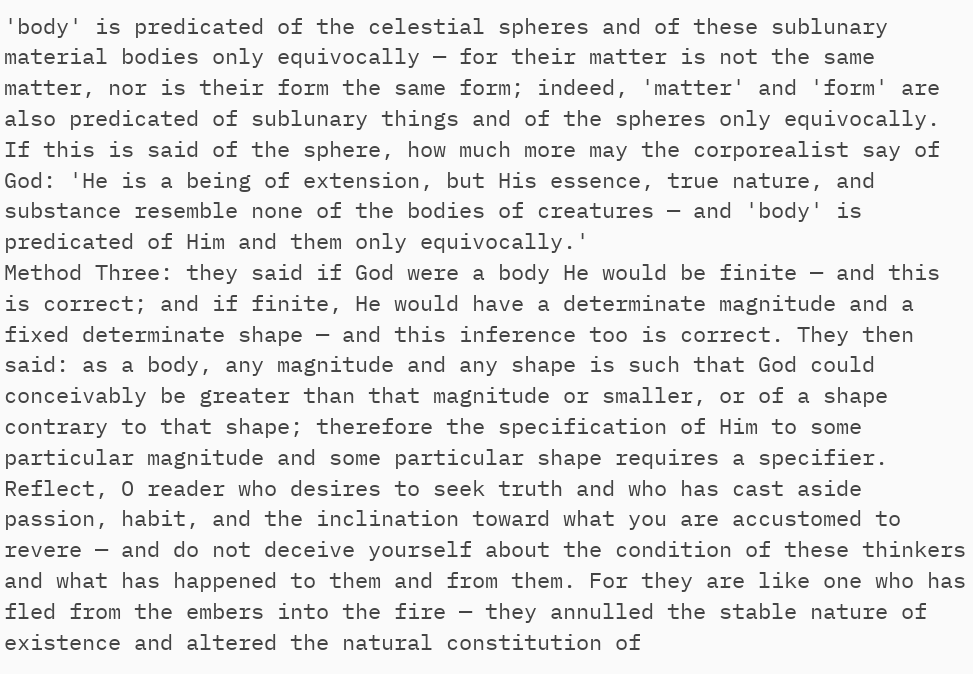'body' is predicated of the celestial spheres and of these sublunary material bodies only equivocally — for their matter is not the same matter, nor is their form the same form; indeed, 'matter' and 'form' are also predicated of sublunary things and of the spheres only equivocally. If this is said of the sphere, how much more may the corporealist say of God: 'He is a being of extension, but His essence, true nature, and substance resemble none of the bodies of creatures — and 'body' is predicated of Him and them only equivocally.'
Method Three: they said if God were a body He would be finite — and this is correct; and if finite, He would have a determinate magnitude and a fixed determinate shape — and this inference too is correct. They then said: as a body, any magnitude and any shape is such that God could conceivably be greater than that magnitude or smaller, or of a shape contrary to that shape; therefore the specification of Him to some particular magnitude and some particular shape requires a specifier.
Reflect, O reader who desires to seek truth and who has cast aside passion, habit, and the inclination toward what you are accustomed to revere — and do not deceive yourself about the condition of these thinkers and what has happened to them and from them. For they are like one who has fled from the embers into the fire — they annulled the stable nature of existence and altered the natural constitution of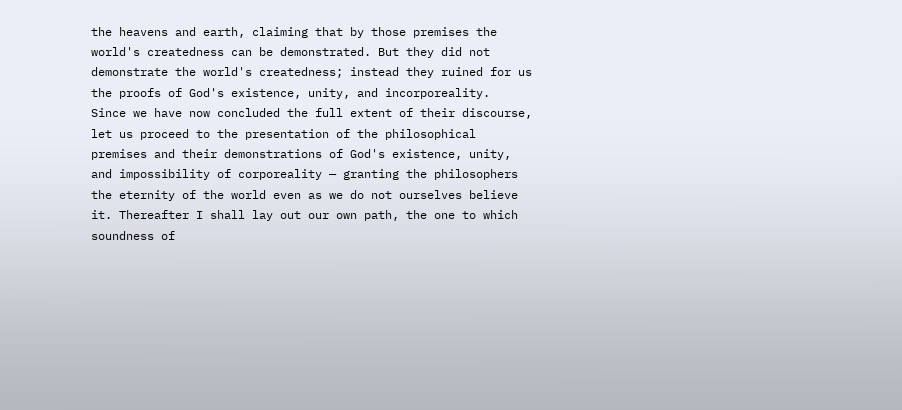the heavens and earth, claiming that by those premises the world's createdness can be demonstrated. But they did not demonstrate the world's createdness; instead they ruined for us the proofs of God's existence, unity, and incorporeality.
Since we have now concluded the full extent of their discourse, let us proceed to the presentation of the philosophical premises and their demonstrations of God's existence, unity, and impossibility of corporeality — granting the philosophers the eternity of the world even as we do not ourselves believe it. Thereafter I shall lay out our own path, the one to which soundness of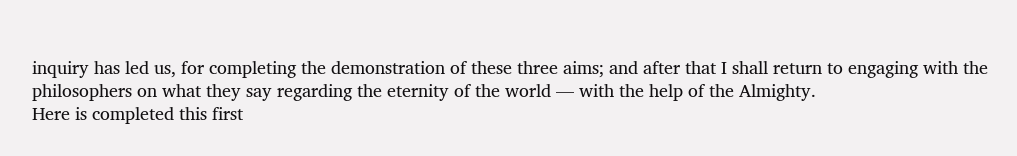inquiry has led us, for completing the demonstration of these three aims; and after that I shall return to engaging with the philosophers on what they say regarding the eternity of the world — with the help of the Almighty.
Here is completed this first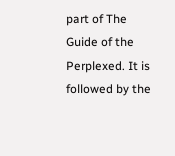part of The Guide of the Perplexed. It is followed by the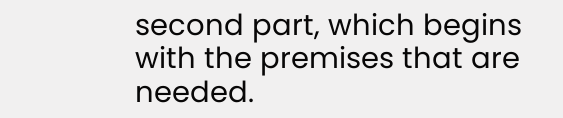second part, which begins with the premises that are needed.